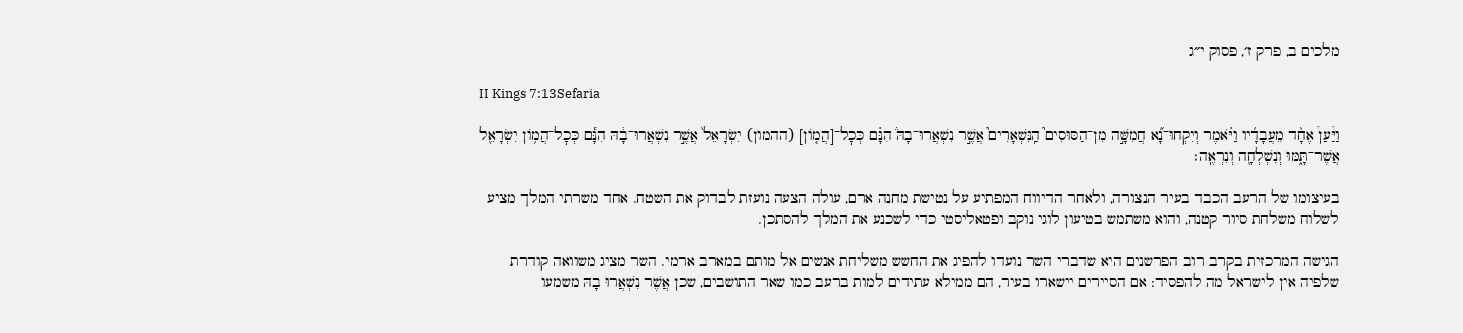מלכים ב, פרק ז׳, פסוק י״ג

II Kings 7:13Sefaria

וַיַּ֩עַן֩ אֶחָ֨ד מֵעֲבָדָ֜יו וַיֹּ֗אמֶר וְיִקְחוּ־נָ֞א חֲמִשָּׁ֣ה מִן־הַסּוּסִים֮ הַֽנִּשְׁאָרִים֮ אֲשֶׁ֣ר נִשְׁאֲרוּ־בָהּ֒ הִנָּ֗ם כְּכׇל־[הֲמ֤וֹן] (ההמון) יִשְׂרָאֵל֙ אֲשֶׁ֣ר נִשְׁאֲרוּ־בָ֔הּ הִנָּ֕ם כְּכׇל־הֲמ֥וֹן יִשְׂרָאֵ֖ל אֲשֶׁר־תָּ֑מּוּ וְנִשְׁלְחָ֖ה וְנִרְאֶֽה׃

בעיצומו של הרעב הכבד בעיר הנצורה, ולאחר הדיווח המפתיע על נטישת מחנה ארם, עולה הצעה נועזת לבדוק את השטח. אחד משרתי המלך מציע לשלוח משלחת סיור קטנה, והוא משתמש בטיעון לוגי נוקב ופטאליסטי כדי לשכנע את המלך להסתכן.

הגישה המרכזית בקרב רוב הפרשנים היא שדברי השר נועדו להפיג את החשש משליחת אנשים אל מותם במארב ארמי. השר מציג משוואה קודרת שלפיה אין לישראל מה להפסיד: אם הסיירים יישארו בעיר, הם ממילא עתידים למות ברעב כמו שאר התושבים, שכן אֲשֶׁר נִשְׁאֲרוּ בָהּ משמעו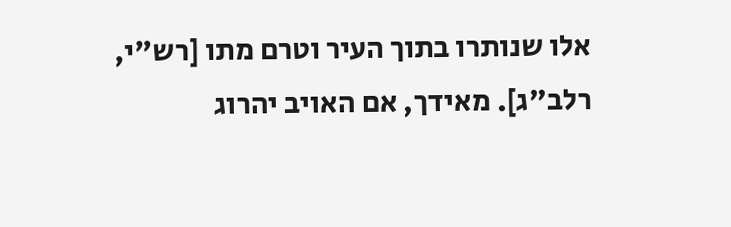אלו שנותרו בתוך העיר וטרם מתו [רש"י, רלב"ג]. מאידך, אם האויב יהרוג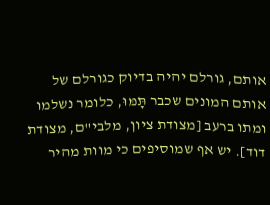אותם, גורלם יהיה בדיוק כגורלם של אותם המונים שכבר תָּמּוּ, כלומר נשלמו ומתו ברעב [מצודת ציון, מלבי"ם, מצודת דוד]. יש אף שמוסיפים כי מוות מהיר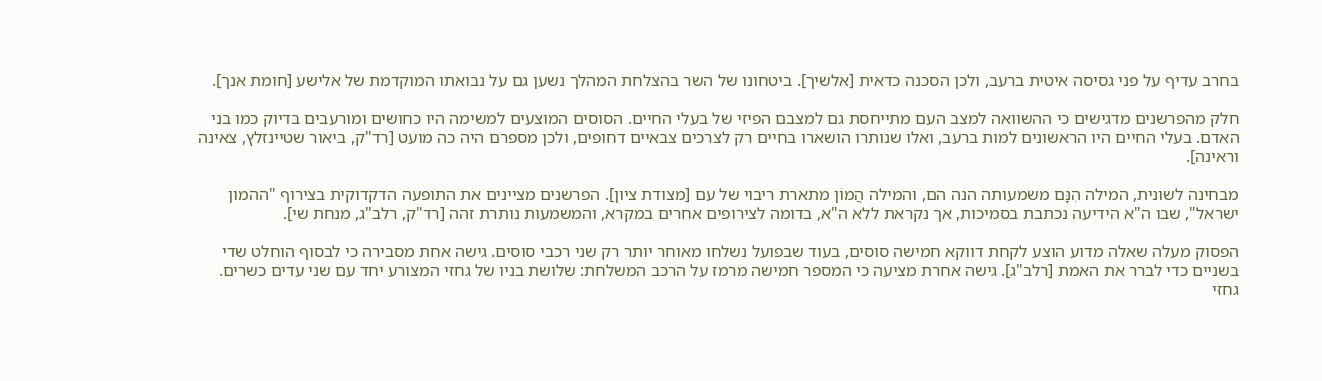בחרב עדיף על פני גסיסה איטית ברעב, ולכן הסכנה כדאית [אלשיך]. ביטחונו של השר בהצלחת המהלך נשען גם על נבואתו המוקדמת של אלישע [חומת אנך].

חלק מהפרשנים מדגישים כי ההשוואה למצב העם מתייחסת גם למצבם הפיזי של בעלי החיים. הסוסים המוצעים למשימה היו כחושים ומורעבים בדיוק כמו בני האדם. בעלי החיים היו הראשונים למות ברעב, ואלו שנותרו הושארו בחיים רק לצרכים צבאיים דחופים, ולכן מספרם היה כה מועט [רד"ק, ביאור שטיינזלץ, צאינה וראינה].

מבחינה לשונית, המילה הִנָּם משמעותה הנה הם, והמילה הֲמוֹן מתארת ריבוי של עם [מצודת ציון]. הפרשנים מציינים את התופעה הדקדוקית בצירוף "ההמון ישראל", שבו ה"א הידיעה נכתבת בסמיכות, אך נקראת ללא ה"א, בדומה לצירופים אחרים במקרא, והמשמעות נותרת זהה [רד"ק, רלב"ג, מנחת שי].

הפסוק מעלה שאלה מדוע הוצע לקחת דווקא חמישה סוסים, בעוד שבפועל נשלחו מאוחר יותר רק שני רכבי סוסים. גישה אחת מסבירה כי לבסוף הוחלט שדי בשניים כדי לברר את האמת [רלב"ג]. גישה אחרת מציעה כי המספר חמישה מרמז על הרכב המשלחת: שלושת בניו של גחזי המצורע יחד עם שני עדים כשרים. גחזי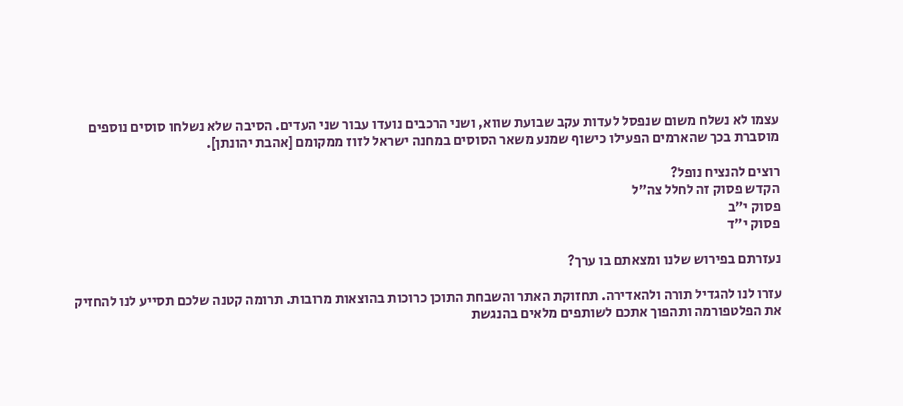עצמו לא נשלח משום שנפסל לעדות עקב שבועת שווא, ושני הרכבים נועדו עבור שני העדים. הסיבה שלא נשלחו סוסים נוספים מוסברת בכך שהארמים הפעילו כישוף שמנע משאר הסוסים במחנה ישראל לזוז ממקומם [אהבת יהונתן].

רוצים להנציח נופל?
הקדש פסוק זה לחלל צה״ל
פסוק י״ב
פסוק י״ד

נעזרתם בפירוש שלנו ומצאתם בו ערך?

עזרו לנו להגדיל תורה ולהאדירה. תחזוקת האתר והשבחת התוכן כרוכות בהוצאות מרובות. תרומה קטנה שלכם תסייע לנו להחזיק את הפלטפורמה ותהפוך אתכם לשותפים מלאים בהנגשת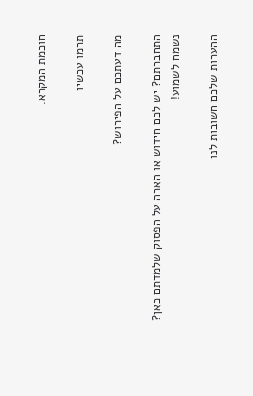חוכמת המקרא.

תרמו עכשיו

מה דעתכם על הפירוש?

התחברתם? יש לכם חידוש או הארה על הפסוק שלמדתם כאן? נשמח לשמוע!

ההערות שלכם חשובות לנו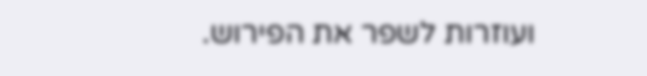ועוזרות לשפר את הפירוש.